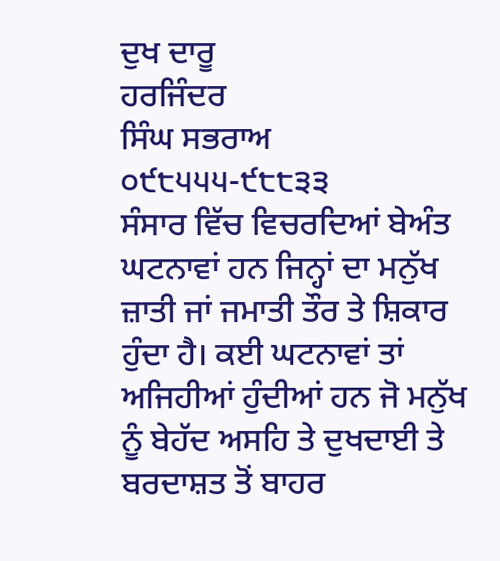ਦੁਖ ਦਾਰੂ
ਹਰਜਿੰਦਰ
ਸਿੰਘ ਸਭਰਾਅ
੦੯੮੫੫੫-੯੮੮੩੩
ਸੰਸਾਰ ਵਿੱਚ ਵਿਚਰਦਿਆਂ ਬੇਅੰਤ
ਘਟਨਾਵਾਂ ਹਨ ਜਿਨ੍ਹਾਂ ਦਾ ਮਨੁੱਖ ਜ਼ਾਤੀ ਜਾਂ ਜਮਾਤੀ ਤੌਰ ਤੇ ਸ਼ਿਕਾਰ ਹੁੰਦਾ ਹੈ। ਕਈ ਘਟਨਾਵਾਂ ਤਾਂ
ਅਜਿਹੀਆਂ ਹੁੰਦੀਆਂ ਹਨ ਜੋ ਮਨੁੱਖ ਨੂੰ ਬੇਹੱਦ ਅਸਹਿ ਤੇ ਦੁਖਦਾਈ ਤੇ ਬਰਦਾਸ਼ਤ ਤੋਂ ਬਾਹਰ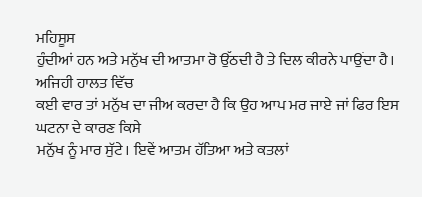ਮਹਿਸੂਸ
ਹੁੰਦੀਆਂ ਹਨ ਅਤੇ ਮਨੁੱਖ ਦੀ ਆਤਮਾ ਰੋ ਉੱਠਦੀ ਹੈ ਤੇ ਦਿਲ ਕੀਰਨੇ ਪਾਉਂਦਾ ਹੈ। ਅਜਿਹੀ ਹਾਲਤ ਵਿੱਚ
ਕਈ ਵਾਰ ਤਾਂ ਮਨੁੱਖ ਦਾ ਜੀਅ ਕਰਦਾ ਹੈ ਕਿ ਉਹ ਆਪ ਮਰ ਜਾਏ ਜਾਂ ਫਿਰ ਇਸ ਘਟਨਾ ਦੇ ਕਾਰਣ ਕਿਸੇ
ਮਨੁੱਖ ਨੂੰ ਮਾਰ ਸੁੱਟੇ। ਇਵੇਂ ਆਤਮ ਹੱਤਿਆ ਅਤੇ ਕਤਲਾਂ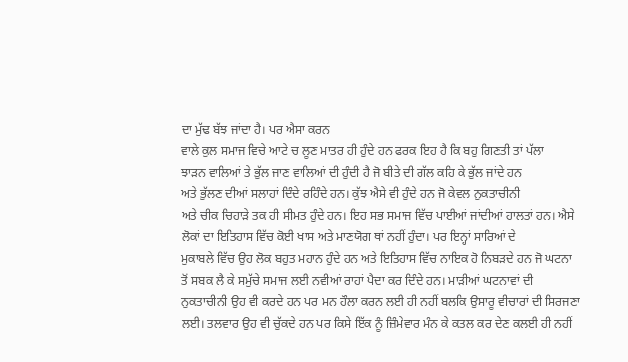ਦਾ ਮੁੱਢ ਬੱਝ ਜਾਂਦਾ ਹੈ। ਪਰ ਐਸਾ ਕਰਨ
ਵਾਲੇ ਕੁਲ ਸਮਾਜ ਵਿਚੇ ਆਟੇ ਚ ਲੂਣ ਮਾਤਰ ਹੀ ਹੁੰਦੇ ਹਨ ਫਰਕ ਇਹ ਹੈ ਕਿ ਬਹੁ ਗਿਣਤੀ ਤਾਂ ਪੱਲਾ
ਝਾੜਨ ਵਾਲਿਆਂ ਤੇ ਭੁੱਲ ਜਾਣ ਵਾਲਿਆਂ ਦੀ ਹੁੰਦੀ ਹੈ ਜੋ ਬੀਤੇ ਦੀ ਗੱਲ ਕਹਿ ਕੇ ਭੁੱਲ ਜਾਂਦੇ ਹਨ
ਅਤੇ ਭੁੱਲਣ ਦੀਆਂ ਸਲਾਹਾਂ ਦਿੰਦੇ ਰਹਿੰਦੇ ਹਨ। ਕੁੱਝ ਐਸੇ ਵੀ ਹੁੰਦੇ ਹਨ ਜੋ ਕੇਵਲ ਨੁਕਤਾਚੀਨੀ
ਅਤੇ ਚੀਕ ਚਿਹਾੜੇ ਤਕ ਹੀ ਸੀਮਤ ਹੁੰਦੇ ਹਨ। ਇਹ ਸਭ ਸਮਾਜ ਵਿੱਚ ਪਾਈਆਂ ਜਾਂਦੀਆਂ ਹਾਲਤਾਂ ਹਨ। ਐਸੇ
ਲੋਕਾਂ ਦਾ ਇਤਿਹਾਸ ਵਿੱਚ ਕੋਈ ਖਾਸ ਅਤੇ ਮਾਣਯੋਗ ਥਾਂ ਨਹੀਂ ਹੁੰਦਾ। ਪਰ ਇਨ੍ਹਾਂ ਸਾਰਿਆਂ ਦੇ
ਮੁਕਾਬਲੇ ਵਿੱਚ ਉਹ ਲੋਕ ਬਹੁਤ ਮਹਾਨ ਹੁੰਦੇ ਹਨ ਅਤੇ ਇਤਿਹਾਸ ਵਿੱਚ ਨਾਇਕ ਹੋ ਨਿਬੜਦੇ ਹਨ ਜੋ ਘਟਨਾ
ਤੋਂ ਸਬਕ ਲੈ ਕੇ ਸਮੁੱਚੇ ਸਮਾਜ ਲਈ ਨਵੀਆਂ ਰਾਹਾਂ ਪੈਦਾ ਕਰ ਦਿੰਦੇ ਹਨ। ਮਾੜੀਆਂ ਘਟਨਾਵਾਂ ਦੀ
ਨੁਕਤਾਚੀਨੀ ਉਹ ਵੀ ਕਰਦੇ ਹਨ ਪਰ ਮਨ ਹੌਲਾ ਕਰਨ ਲਈ ਹੀ ਨਹੀਂ ਬਲਕਿ ਉਸਾਰੂ ਵੀਚਾਰਾਂ ਦੀ ਸਿਰਜਣਾ
ਲਈ। ਤਲਵਾਰ ਉਹ ਵੀ ਚੁੱਕਦੇ ਹਨ ਪਰ ਕਿਸੇ ਇੱਕ ਨੂੰ ਜ਼ਿੰਮੇਵਾਰ ਮੰਨ ਕੇ ਕਤਲ ਕਰ ਦੇਣ ਕਲਈ ਹੀ ਨਹੀਂ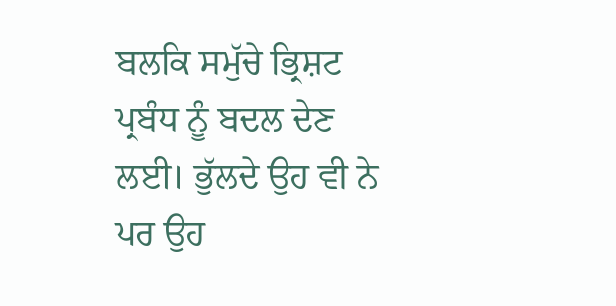ਬਲਕਿ ਸਮੁੱਚੇ ਭ੍ਰਿਸ਼ਟ ਪ੍ਰਬੰਧ ਨੂੰ ਬਦਲ ਦੇਣ ਲਈ। ਭੁੱਲਦੇ ਉਹ ਵੀ ਨੇ ਪਰ ਉਹ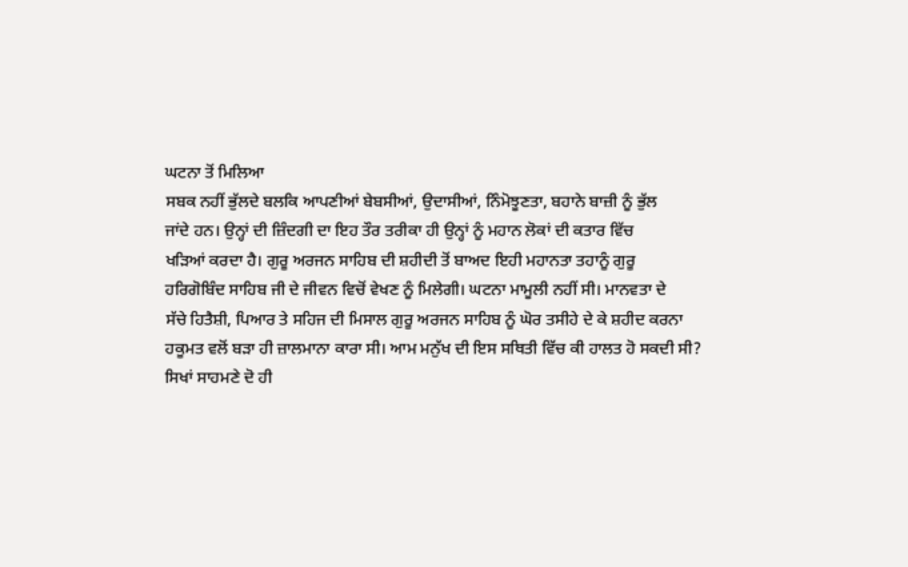ਘਟਨਾ ਤੋਂ ਮਿਲਿਆ
ਸਬਕ ਨਹੀਂ ਭੁੱਲਦੇ ਬਲਕਿ ਆਪਣੀਆਂ ਬੇਬਸੀਆਂ, ਉਦਾਸੀਆਂ, ਨਿੰਮੋਝੂਣਤਾ, ਬਹਾਨੇ ਬਾਜ਼ੀ ਨੂੰ ਭੁੱਲ
ਜਾਂਦੇ ਹਨ। ਉਨ੍ਹਾਂ ਦੀ ਜ਼ਿੰਦਗੀ ਦਾ ਇਹ ਤੌਰ ਤਰੀਕਾ ਹੀ ਉਨ੍ਹਾਂ ਨੂੰ ਮਹਾਨ ਲੋਕਾਂ ਦੀ ਕਤਾਰ ਵਿੱਚ
ਖੜਿਆਂ ਕਰਦਾ ਹੈ। ਗੁਰੂ ਅਰਜਨ ਸਾਹਿਬ ਦੀ ਸ਼ਹੀਦੀ ਤੋਂ ਬਾਅਦ ਇਹੀ ਮਹਾਨਤਾ ਤਹਾਨੂੰ ਗੁਰੂ
ਹਰਿਗੋਬਿੰਦ ਸਾਹਿਬ ਜੀ ਦੇ ਜੀਵਨ ਵਿਚੋਂ ਵੇਖਣ ਨੂੰ ਮਿਲੇਗੀ। ਘਟਨਾ ਮਾਮੂਲੀ ਨਹੀਂ ਸੀ। ਮਾਨਵਤਾ ਦੇ
ਸੱਚੇ ਹਿਤੈਸ਼ੀ, ਪਿਆਰ ਤੇ ਸਹਿਜ ਦੀ ਮਿਸਾਲ ਗੁਰੂ ਅਰਜਨ ਸਾਹਿਬ ਨੂੰ ਘੋਰ ਤਸੀਹੇ ਦੇ ਕੇ ਸ਼ਹੀਦ ਕਰਨਾ
ਹਕੂਮਤ ਵਲੋਂ ਬੜਾ ਹੀ ਜ਼ਾਲਮਾਨਾ ਕਾਰਾ ਸੀ। ਆਮ ਮਨੁੱਖ ਦੀ ਇਸ ਸਥਿਤੀ ਵਿੱਚ ਕੀ ਹਾਲਤ ਹੋ ਸਕਦੀ ਸੀ?
ਸਿਖਾਂ ਸਾਹਮਣੇ ਦੋ ਹੀ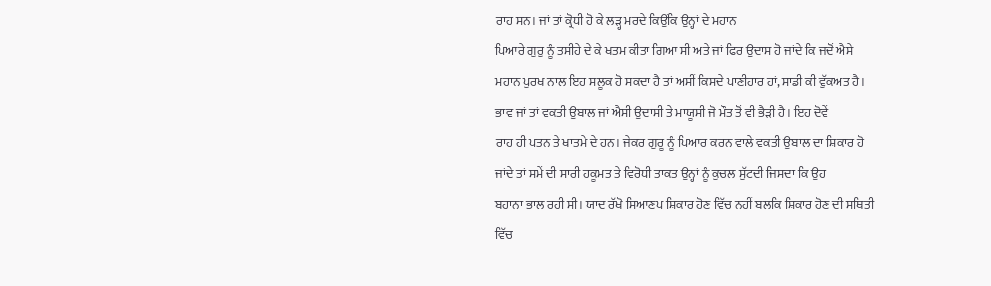ਰਾਹ ਸਨ। ਜਾਂ ਤਾਂ ਕ੍ਰੋਧੀ ਹੋ ਕੇ ਲੜ੍ਹ ਮਰਦੇ ਕਿਉਂਕਿ ਉਨ੍ਹਾਂ ਦੇ ਮਹਾਨ
ਪਿਆਰੇ ਗੁਰੁ ਨੂੰ ਤਸੀਹੇ ਦੇ ਕੇ ਖਤਮ ਕੀਤਾ ਗਿਆ ਸੀ ਅਤੇ ਜਾਂ ਫਿਰ ਉਦਾਸ ਹੋ ਜਾਂਦੇ ਕਿ ਜਦੋਂ ਐਸੇ
ਮਹਾਨ ਪੁਰਖ ਨਾਲ ਇਹ ਸਲੂਕ ਹੋ ਸਕਦਾ ਹੈ ਤਾਂ ਅਸੀਂ ਕਿਸਦੇ ਪਾਣੀਹਾਰ ਹਾਂ, ਸਾਡੀ ਕੀ ਵੁੱਕਅਤ ਹੈ।
ਭਾਵ ਜਾਂ ਤਾਂ ਵਕਤੀ ਉਬਾਲ ਜਾਂ ਐਸੀ ਉਦਾਸੀ ਤੇ ਮਾਯੂਸੀ ਜੋ ਮੌਤ ਤੋਂ ਵੀ ਭੈੜੀ ਹੈ। ਇਹ ਦੋਵੇਂ
ਰਾਹ ਹੀ ਪਤਨ ਤੇ ਖਾਤਮੇ ਦੇ ਹਨ। ਜੇਕਰ ਗੁਰੂ ਨੂੰ ਪਿਆਰ ਕਰਨ ਵਾਲੇ ਵਕਤੀ ਉਬਾਲ ਦਾ ਸ਼ਿਕਾਰ ਹੋ
ਜਾਂਦੇ ਤਾਂ ਸਮੇਂ ਦੀ ਸਾਰੀ ਹਕੂਮਤ ਤੇ ਵਿਰੋਧੀ ਤਾਕਤ ਉਨ੍ਹਾਂ ਨੂੰ ਕੁਚਲ ਸੁੱਟਦੀ ਜਿਸਦਾ ਕਿ ਉਹ
ਬਹਾਨਾ ਭਾਲ ਰਹੀ ਸੀ। ਯਾਦ ਰੱਖੋ ਸਿਆਣਪ ਸ਼ਿਕਾਰ ਹੋਣ ਵਿੱਚ ਨਹੀਂ ਬਲਕਿ ਸ਼ਿਕਾਰ ਹੋਣ ਦੀ ਸਥਿਤੀ
ਵਿੱਚ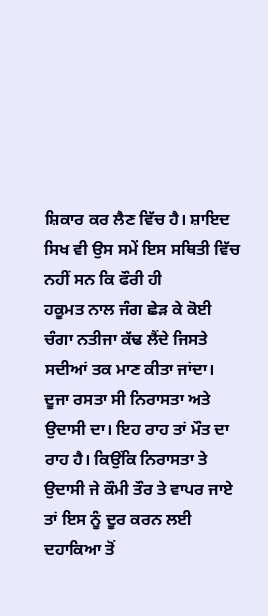ਸ਼ਿਕਾਰ ਕਰ ਲੈਣ ਵਿੱਚ ਹੈ। ਸ਼ਾਇਦ ਸਿਖ ਵੀ ਉਸ ਸਮੇਂ ਇਸ ਸਥਿਤੀ ਵਿੱਚ ਨਹੀਂ ਸਨ ਕਿ ਫੌਰੀ ਹੀ
ਹਕੂਮਤ ਨਾਲ ਜੰਗ ਛੇੜ ਕੇ ਕੋਈ ਚੰਗਾ ਨਤੀਜਾ ਕੱਢ ਲੈਂਦੇ ਜਿਸਤੇ ਸਦੀਆਂ ਤਕ ਮਾਣ ਕੀਤਾ ਜਾਂਦਾ।
ਦੂਜਾ ਰਸਤਾ ਸੀ ਨਿਰਾਸਤਾ ਅਤੇ ਉਦਾਸੀ ਦਾ। ਇਹ ਰਾਹ ਤਾਂ ਮੌਤ ਦਾ ਰਾਹ ਹੈ। ਕਿਉਂਕਿ ਨਿਰਾਸਤਾ ਤੇ
ਉਦਾਸੀ ਜੇ ਕੌਮੀ ਤੌਰ ਤੇ ਵਾਪਰ ਜਾਏ ਤਾਂ ਇਸ ਨੂੰ ਦੂਰ ਕਰਨ ਲਈ ਦਹਾਕਿਆ ਤੋਂ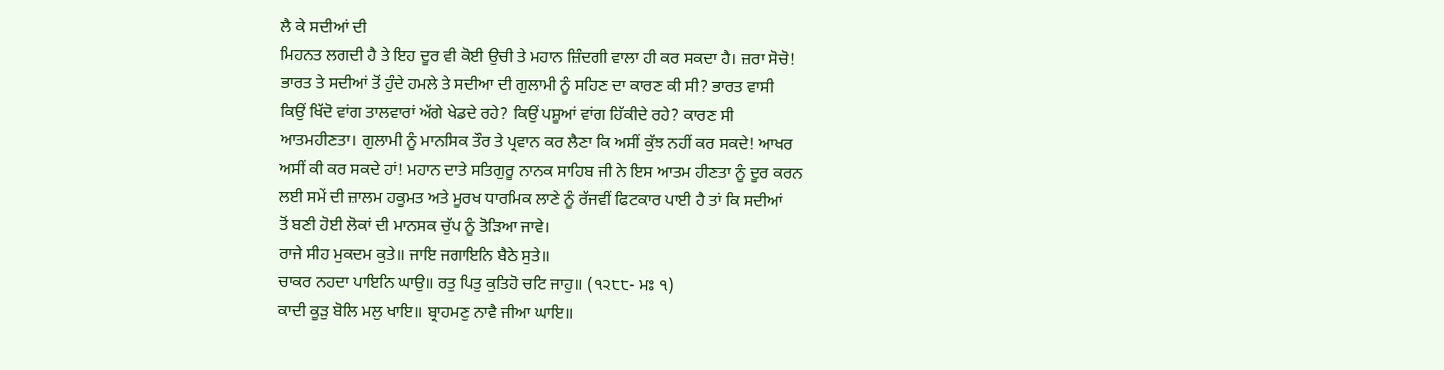ਲੈ ਕੇ ਸਦੀਆਂ ਦੀ
ਮਿਹਨਤ ਲਗਦੀ ਹੈ ਤੇ ਇਹ ਦੂਰ ਵੀ ਕੋਈ ਉਚੀ ਤੇ ਮਹਾਨ ਜ਼ਿੰਦਗੀ ਵਾਲਾ ਹੀ ਕਰ ਸਕਦਾ ਹੈ। ਜ਼ਰਾ ਸੋਚੋ!
ਭਾਰਤ ਤੇ ਸਦੀਆਂ ਤੋਂ ਹੁੰਦੇ ਹਮਲੇ ਤੇ ਸਦੀਆ ਦੀ ਗੁਲਾਮੀ ਨੂੰ ਸਹਿਣ ਦਾ ਕਾਰਣ ਕੀ ਸੀ? ਭਾਰਤ ਵਾਸੀ
ਕਿਉਂ ਖਿੱਦੋ ਵਾਂਗ ਤਾਲਵਾਰਾਂ ਅੱਗੇ ਖੇਡਦੇ ਰਹੇ? ਕਿਉਂ ਪਸ਼ੂਆਂ ਵਾਂਗ ਹਿੱਕੀਦੇ ਰਹੇ? ਕਾਰਣ ਸੀ
ਆਤਮਹੀਣਤਾ। ਗੁਲਾਮੀ ਨੂੰ ਮਾਨਸਿਕ ਤੌਰ ਤੇ ਪ੍ਰਵਾਨ ਕਰ ਲੈਣਾ ਕਿ ਅਸੀਂ ਕੁੱਝ ਨਹੀਂ ਕਰ ਸਕਦੇ! ਆਖਰ
ਅਸੀਂ ਕੀ ਕਰ ਸਕਦੇ ਹਾਂ! ਮਹਾਨ ਦਾਤੇ ਸਤਿਗੁਰੂ ਨਾਨਕ ਸਾਹਿਬ ਜੀ ਨੇ ਇਸ ਆਤਮ ਹੀਣਤਾ ਨੂੰ ਦੂਰ ਕਰਨ
ਲਈ ਸਮੇਂ ਦੀ ਜ਼ਾਲਮ ਹਕੂਮਤ ਅਤੇ ਮੂਰਖ ਧਾਰਮਿਕ ਲਾਣੇ ਨੂੰ ਰੱਜਵੀਂ ਫਿਟਕਾਰ ਪਾਈ ਹੈ ਤਾਂ ਕਿ ਸਦੀਆਂ
ਤੋਂ ਬਣੀ ਹੋਈ ਲੋਕਾਂ ਦੀ ਮਾਨਸਕ ਚੁੱਪ ਨੂੰ ਤੋੜਿਆ ਜਾਵੇ।
ਰਾਜੇ ਸੀਹ ਮੁਕਦਮ ਕੁਤੇ॥ ਜਾਇ ਜਗਾਇਨਿ ਬੈਠੇ ਸੁਤੇ॥
ਚਾਕਰ ਨਹਦਾ ਪਾਇਨਿ ਘਾਉ॥ ਰਤੁ ਪਿਤੁ ਕੁਤਿਹੋ ਚਟਿ ਜਾਹੁ॥ (੧੨੮੮- ਮਃ ੧)
ਕਾਦੀ ਕੂੜੁ ਬੋਲਿ ਮਲੁ ਖਾਇ॥ ਬ੍ਰਾਹਮਣੁ ਨਾਵੈ ਜੀਆ ਘਾਇ॥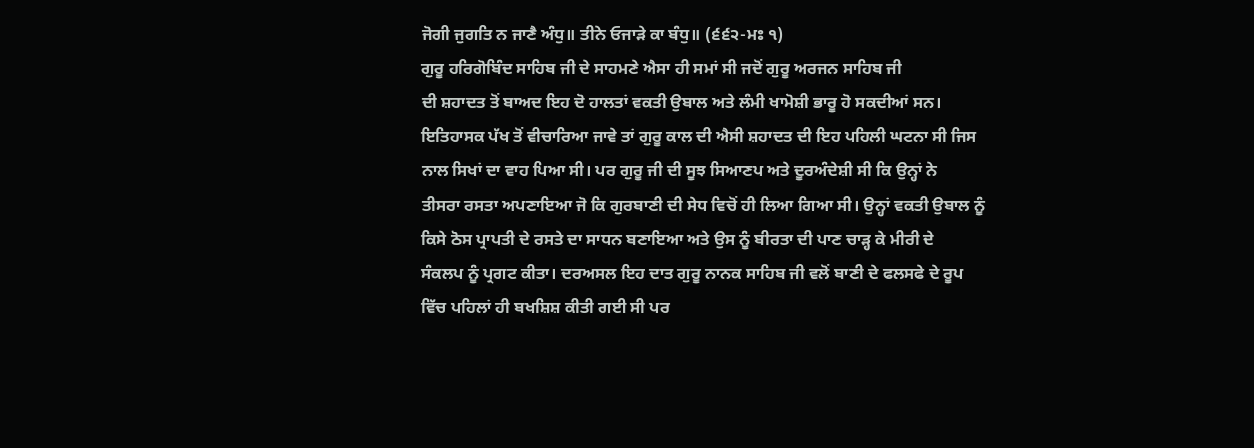ਜੋਗੀ ਜੁਗਤਿ ਨ ਜਾਣੈ ਅੰਧੁ॥ ਤੀਨੇ ਓਜਾੜੇ ਕਾ ਬੰਧੁ॥ (੬੬੨-ਮਃ ੧)
ਗੁਰੂ ਹਰਿਗੋਬਿੰਦ ਸਾਹਿਬ ਜੀ ਦੇ ਸਾਹਮਣੇ ਐਸਾ ਹੀ ਸਮਾਂ ਸੀ ਜਦੋਂ ਗੁਰੂ ਅਰਜਨ ਸਾਹਿਬ ਜੀ
ਦੀ ਸ਼ਹਾਦਤ ਤੋਂ ਬਾਅਦ ਇਹ ਦੋ ਹਾਲਤਾਂ ਵਕਤੀ ਉਬਾਲ ਅਤੇ ਲੰਮੀ ਖਾਮੋਸ਼ੀ ਭਾਰੂ ਹੋ ਸਕਦੀਆਂ ਸਨ।
ਇਤਿਹਾਸਕ ਪੱਖ ਤੋਂ ਵੀਚਾਰਿਆ ਜਾਵੇ ਤਾਂ ਗੁਰੂ ਕਾਲ ਦੀ ਐਸੀ ਸ਼ਹਾਦਤ ਦੀ ਇਹ ਪਹਿਲੀ ਘਟਨਾ ਸੀ ਜਿਸ
ਨਾਲ ਸਿਖਾਂ ਦਾ ਵਾਹ ਪਿਆ ਸੀ। ਪਰ ਗੁਰੂ ਜੀ ਦੀ ਸੂਝ ਸਿਆਣਪ ਅਤੇ ਦੂਰਅੰਦੇਸ਼ੀ ਸੀ ਕਿ ਉਨ੍ਹਾਂ ਨੇ
ਤੀਸਰਾ ਰਸਤਾ ਅਪਣਾਇਆ ਜੋ ਕਿ ਗੁਰਬਾਣੀ ਦੀ ਸੇਧ ਵਿਚੋਂ ਹੀ ਲਿਆ ਗਿਆ ਸੀ। ਉਨ੍ਹਾਂ ਵਕਤੀ ਉਬਾਲ ਨੂੰ
ਕਿਸੇ ਠੋਸ ਪ੍ਰਾਪਤੀ ਦੇ ਰਸਤੇ ਦਾ ਸਾਧਨ ਬਣਾਇਆ ਅਤੇ ਉਸ ਨੂੰ ਬੀਰਤਾ ਦੀ ਪਾਣ ਚਾੜ੍ਹ ਕੇ ਮੀਰੀ ਦੇ
ਸੰਕਲਪ ਨੂੰ ਪ੍ਰਗਟ ਕੀਤਾ। ਦਰਅਸਲ ਇਹ ਦਾਤ ਗੁਰੂ ਨਾਨਕ ਸਾਹਿਬ ਜੀ ਵਲੋਂ ਬਾਣੀ ਦੇ ਫਲਸਫੇ ਦੇ ਰੂਪ
ਵਿੱਚ ਪਹਿਲਾਂ ਹੀ ਬਖਸ਼ਿਸ਼ ਕੀਤੀ ਗਈ ਸੀ ਪਰ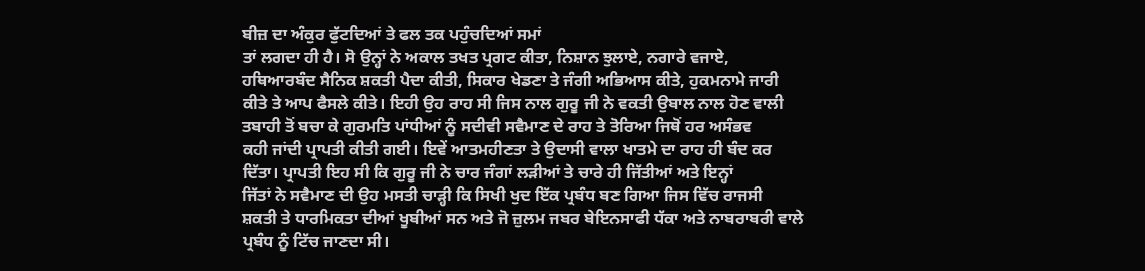ਬੀਜ਼ ਦਾ ਅੰਕੁਰ ਫੁੱਟਦਿਆਂ ਤੇ ਫਲ ਤਕ ਪਹੁੰਚਦਿਆਂ ਸਮਾਂ
ਤਾਂ ਲਗਦਾ ਹੀ ਹੈ। ਸੋ ਉਨ੍ਹਾਂ ਨੇ ਅਕਾਲ ਤਖਤ ਪ੍ਰਗਟ ਕੀਤਾ, ਨਿਸ਼ਾਨ ਝੁਲਾਏ, ਨਗਾਰੇ ਵਜਾਏ,
ਹਥਿਆਰਬੰਦ ਸੈਨਿਕ ਸ਼ਕਤੀ ਪੈਦਾ ਕੀਤੀ, ਸਿਕਾਰ ਖੇਡਣਾ ਤੇ ਜੰਗੀ ਅਭਿਆਸ ਕੀਤੇ, ਹੁਕਮਨਾਮੇ ਜਾਰੀ
ਕੀਤੇ ਤੇ ਆਪ ਫੈਸਲੇ ਕੀਤੇ। ਇਹੀ ਉਹ ਰਾਹ ਸੀ ਜਿਸ ਨਾਲ ਗੁਰੂ ਜੀ ਨੇ ਵਕਤੀ ਉਬਾਲ ਨਾਲ ਹੋਣ ਵਾਲੀ
ਤਬਾਹੀ ਤੋਂ ਬਚਾ ਕੇ ਗੁਰਮਤਿ ਪਾਂਧੀਆਂ ਨੂੰ ਸਦੀਵੀ ਸਵੈਮਾਣ ਦੇ ਰਾਹ ਤੇ ਤੋਰਿਆ ਜਿਥੋਂ ਹਰ ਅਸੰਭਵ
ਕਹੀ ਜਾਂਦੀ ਪ੍ਰਾਪਤੀ ਕੀਤੀ ਗਈ। ਇਵੇਂ ਆਤਮਹੀਣਤਾ ਤੇ ਉਦਾਸੀ ਵਾਲਾ ਖਾਤਮੇ ਦਾ ਰਾਹ ਹੀ ਬੰਦ ਕਰ
ਦਿੱਤਾ। ਪ੍ਰਾਪਤੀ ਇਹ ਸੀ ਕਿ ਗੁਰੂ ਜੀ ਨੇ ਚਾਰ ਜੰਗਾਂ ਲੜੀਆਂ ਤੇ ਚਾਰੇ ਹੀ ਜਿੱਤੀਆਂ ਅਤੇ ਇਨ੍ਹਾਂ
ਜਿੱਤਾਂ ਨੇ ਸਵੈਮਾਣ ਦੀ ਉਹ ਮਸਤੀ ਚਾੜ੍ਹੀ ਕਿ ਸਿਖੀ ਖੁਦ ਇੱਕ ਪ੍ਰਬੰਧ ਬਣ ਗਿਆ ਜਿਸ ਵਿੱਚ ਰਾਜਸੀ
ਸ਼ਕਤੀ ਤੇ ਧਾਰਮਿਕਤਾ ਦੀਆਂ ਖੂਬੀਆਂ ਸਨ ਅਤੇ ਜੋ ਜ਼ੁਲਮ ਜਬਰ ਬੇਇਨਸਾਫੀ ਧੱਕਾ ਅਤੇ ਨਾਬਰਾਬਰੀ ਵਾਲੇ
ਪ੍ਰਬੰਧ ਨੂੰ ਟਿੱਚ ਜਾਣਦਾ ਸੀ।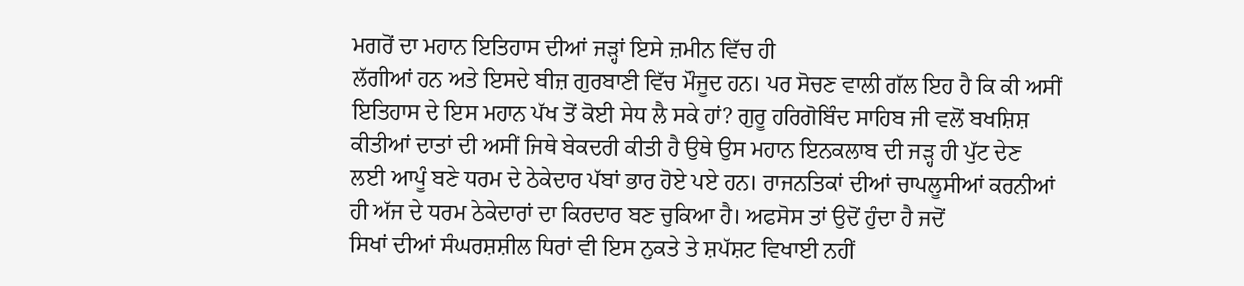ਮਗਰੋਂ ਦਾ ਮਹਾਨ ਇਤਿਹਾਸ ਦੀਆਂ ਜੜ੍ਹਾਂ ਇਸੇ ਜ਼ਮੀਨ ਵਿੱਚ ਹੀ
ਲੱਗੀਆਂ ਹਨ ਅਤੇ ਇਸਦੇ ਬੀਜ਼ ਗੁਰਬਾਣੀ ਵਿੱਚ ਮੌਜੂਦ ਹਨ। ਪਰ ਸੋਚਣ ਵਾਲੀ ਗੱਲ ਇਹ ਹੈ ਕਿ ਕੀ ਅਸੀਂ
ਇਤਿਹਾਸ ਦੇ ਇਸ ਮਹਾਨ ਪੱਖ ਤੋਂ ਕੋਈ ਸੇਧ ਲੈ ਸਕੇ ਹਾਂ? ਗੁਰੂ ਹਰਿਗੋਬਿੰਦ ਸਾਹਿਬ ਜੀ ਵਲੋਂ ਬਖਸ਼ਿਸ਼
ਕੀਤੀਆਂ ਦਾਤਾਂ ਦੀ ਅਸੀਂ ਜਿਥੇ ਬੇਕਦਰੀ ਕੀਤੀ ਹੈ ਉਥੇ ਉਸ ਮਹਾਨ ਇਨਕਲਾਬ ਦੀ ਜੜ੍ਹ ਹੀ ਪੁੱਟ ਦੇਣ
ਲਈ ਆਪੂੰ ਬਣੇ ਧਰਮ ਦੇ ਠੇਕੇਦਾਰ ਪੱਬਾਂ ਭਾਰ ਹੋਏ ਪਏ ਹਨ। ਰਾਜਨਤਿਕਾਂ ਦੀਆਂ ਚਾਪਲੂਸੀਆਂ ਕਰਨੀਆਂ
ਹੀ ਅੱਜ ਦੇ ਧਰਮ ਠੇਕੇਦਾਰਾਂ ਦਾ ਕਿਰਦਾਰ ਬਣ ਚੁਕਿਆ ਹੈ। ਅਫਸੋਸ ਤਾਂ ਉਦੋਂ ਹੁੰਦਾ ਹੈ ਜਦੋਂ
ਸਿਖਾਂ ਦੀਆਂ ਸੰਘਰਸ਼ਸ਼ੀਲ ਧਿਰਾਂ ਵੀ ਇਸ ਨੁਕਤੇ ਤੇ ਸ਼ਪੱਸ਼ਟ ਵਿਖਾਈ ਨਹੀਂ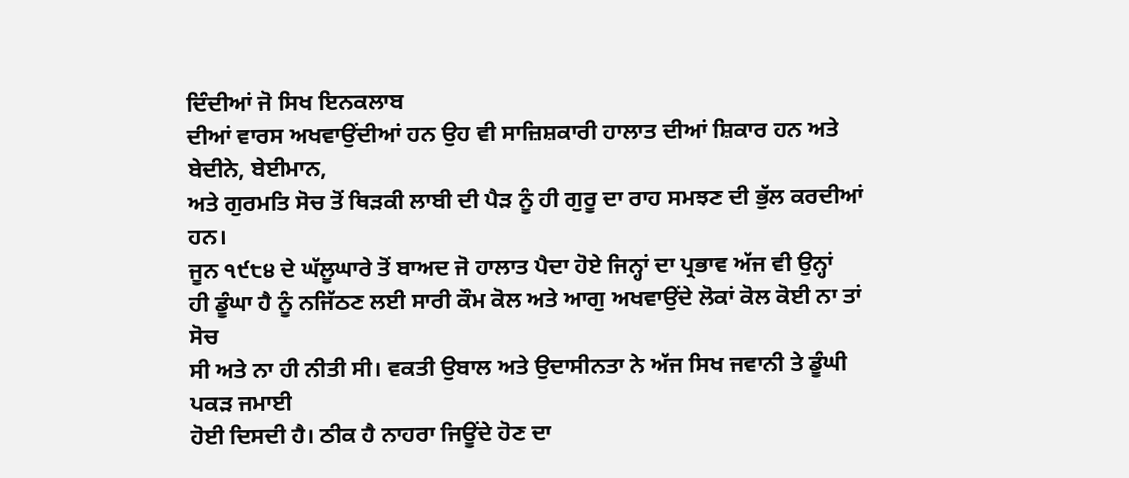ਦਿੰਦੀਆਂ ਜੋ ਸਿਖ ਇਨਕਲਾਬ
ਦੀਆਂ ਵਾਰਸ ਅਖਵਾਉਂਦੀਆਂ ਹਨ ਉਹ ਵੀ ਸਾਜ਼ਿਸ਼ਕਾਰੀ ਹਾਲਾਤ ਦੀਆਂ ਸ਼ਿਕਾਰ ਹਨ ਅਤੇ ਬੇਦੀਨੇ, ਬੇਈਮਾਨ,
ਅਤੇ ਗੁਰਮਤਿ ਸੋਚ ਤੋਂ ਥਿੜਕੀ ਲਾਬੀ ਦੀ ਪੈੜ ਨੂੰ ਹੀ ਗੁਰੂ ਦਾ ਰਾਹ ਸਮਝਣ ਦੀ ਭੁੱਲ ਕਰਦੀਆਂ ਹਨ।
ਜੂਨ ੧੯੮੪ ਦੇ ਘੱਲੂਘਾਰੇ ਤੋਂ ਬਾਅਦ ਜੋ ਹਾਲਾਤ ਪੈਦਾ ਹੋਏ ਜਿਨ੍ਹਾਂ ਦਾ ਪ੍ਰਭਾਵ ਅੱਜ ਵੀ ਉਨ੍ਹਾਂ
ਹੀ ਡੂੰਘਾ ਹੈ ਨੂੰ ਨਜਿੱਠਣ ਲਈ ਸਾਰੀ ਕੌਮ ਕੋਲ ਅਤੇ ਆਗੁ ਅਖਵਾਉਂਦੇ ਲੋਕਾਂ ਕੋਲ ਕੋਈ ਨਾ ਤਾਂ ਸੋਚ
ਸੀ ਅਤੇ ਨਾ ਹੀ ਨੀਤੀ ਸੀ। ਵਕਤੀ ਉਬਾਲ ਅਤੇ ਉਦਾਸੀਨਤਾ ਨੇ ਅੱਜ ਸਿਖ ਜਵਾਨੀ ਤੇ ਡੂੰਘੀ ਪਕੜ ਜਮਾਈ
ਹੋਈ ਦਿਸਦੀ ਹੈ। ਠੀਕ ਹੈ ਨਾਹਰਾ ਜਿਊਂਦੇ ਹੋਣ ਦਾ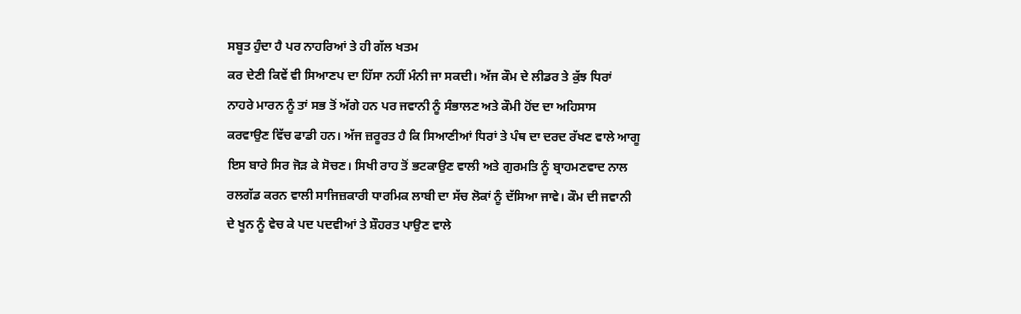ਸਬੂਤ ਹੁੰਦਾ ਹੈ ਪਰ ਨਾਹਰਿਆਂ ਤੇ ਹੀ ਗੱਲ ਖਤਮ
ਕਰ ਦੇਣੀ ਕਿਵੇਂ ਵੀ ਸਿਆਣਪ ਦਾ ਹਿੱਸਾ ਨਹੀਂ ਮੰਨੀ ਜਾ ਸਕਦੀ। ਅੱਜ ਕੌਮ ਦੇ ਲੀਡਰ ਤੇ ਕੁੱਝ ਧਿਰਾਂ
ਨਾਹਰੇ ਮਾਰਨ ਨੂੰ ਤਾਂ ਸਭ ਤੋਂ ਅੱਗੇ ਹਨ ਪਰ ਜਵਾਨੀ ਨੂੰ ਸੰਭਾਲਣ ਅਤੇ ਕੌਮੀ ਹੋਂਦ ਦਾ ਅਹਿਸਾਸ
ਕਰਵਾਉਣ ਵਿੱਚ ਫਾਡੀ ਹਨ। ਅੱਜ ਜ਼ਰੂਰਤ ਹੈ ਕਿ ਸਿਆਣੀਆਂ ਧਿਰਾਂ ਤੇ ਪੰਥ ਦਾ ਦਰਦ ਰੱਖਣ ਵਾਲੇ ਆਗੂ
ਇਸ ਬਾਰੇ ਸਿਰ ਜੋੜ ਕੇ ਸੋਚਣ। ਸਿਖੀ ਰਾਹ ਤੋਂ ਭਟਕਾਉਣ ਵਾਲੀ ਅਤੇ ਗੁਰਮਤਿ ਨੂੰ ਬ੍ਰਾਹਮਣਵਾਦ ਨਾਲ
ਰਲਗੱਡ ਕਰਨ ਵਾਲੀ ਸਾਜਿਜ਼ਕਾਰੀ ਧਾਰਮਿਕ ਲਾਬੀ ਦਾ ਸੱਚ ਲੋਕਾਂ ਨੂੰ ਦੱਸਿਆ ਜਾਵੇ। ਕੌਮ ਦੀ ਜਵਾਨੀ
ਦੇ ਖੂਨ ਨੂੰ ਵੇਚ ਕੇ ਪਦ ਪਦਵੀਆਂ ਤੇ ਸ਼ੌਹਰਤ ਪਾਉਣ ਵਾਲੇ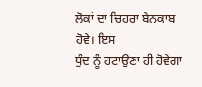ਲੋਕਾਂ ਦਾ ਚਿਹਰਾ ਬੇਨਕਾਬ ਹੋਵੇ। ਇਸ
ਧੁੰਦ ਨੂੰ ਹਟਾਉਣਾ ਹੀ ਹੋਵੇਗਾ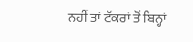ਨਹੀਂ ਤਾਂ ਟੱਕਰਾਂ ਤੋਂ ਬਿਨ੍ਹਾਂ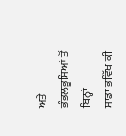ਅਤੇ ਭੰਭਲਭੂਸਿਆਂ ਤੋਂ ਬਿਨ੍ਹਾਂ
ਸਾਡਾ ਭਵਿੱਖ ਕੀ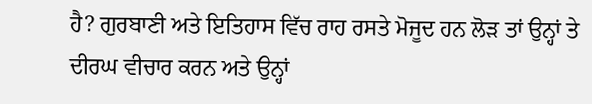ਹੈ? ਗੁਰਬਾਣੀ ਅਤੇ ਇਤਿਹਾਸ ਵਿੱਚ ਰਾਹ ਰਸਤੇ ਮੋਜੂਦ ਹਨ ਲੋੜ ਤਾਂ ਉਨ੍ਹਾਂ ਤੇ
ਦੀਰਘ ਵੀਚਾਰ ਕਰਨ ਅਤੇ ਉਨ੍ਹਾਂ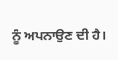ਨੂੰ ਅਪਨਾਉਣ ਦੀ ਹੈ।